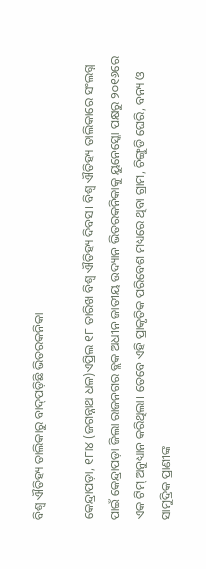ବିଶ୍ୱ ଐତିହ୍ୟ ତାଲିକାରୁ ବାଦ୍‌ପଡ଼ିଛି ଭିତରକନିକା

କେନ୍ଦ୍ରାପଡ଼ା, ୧୮ା୪ (ଜଗନ୍ନାଥ ଧଳ)ଏପ୍ରିଲ ୧୮ ତାରିଖ ବିଶ୍ୱ ଐତିହ୍ୟ ଦିବସ। ବିଶ୍ୱ ଐତିହ୍ୟ ତାଲିକାରେ ସଂଲଗ୍ନ ପାଇଁ କେନ୍ଦ୍ରାପଡ଼ା ଜିଲା ରାଜନଗର ବ୍ଲକ ଅଧୀନ ଜାତୀୟ ଉଦ୍ୟାନ ଭିତରକନିକାକୁ ୟୁନେସ୍କୋ ପକ୍ଷରୁ ୨୦୧୬ରେ ଏକ ଟିମ୍‌ ଅନୁଧ୍ୟାନ କରିଥିଲା। ତେବେ ଏହି ପ୍ରାକୃତିକ ପରିବେଶ ମଧ୍ୟରେ ଥିବା ଗ୍ରାମ, ଚିଙ୍ଗୁଡି ଘେରି, ବନ୍ୟ ଓ ସାମୁଦ୍ରିକ ପ୍ରାଣୀଙ୍କ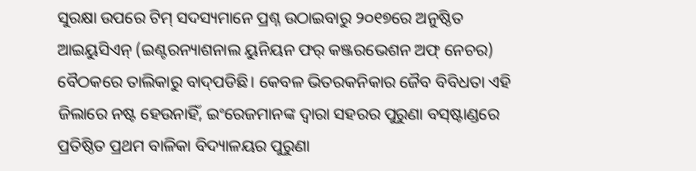ସୁରକ୍ଷା ଉପରେ ଟିମ୍‌ ସଦସ୍ୟମାନେ ପ୍ରଶ୍ନ ଉଠାଇବାରୁ ୨୦୧୭ରେ ଅନୁଷ୍ଠିତ ଆଇୟୁସିଏନ୍‌ (ଇଣ୍ଟରନ୍ୟାଶନାଲ ୟୁନିୟନ ଫର୍‌ କଞ୍ଜରଭେଶନ ଅଫ୍‌ ନେଚର) ବୈଠକରେ ତାଲିକାରୁ ବାଦ୍‌ପଡିଛି। କେବଳ ଭିତରକନିକାର ଜୈବ ବିବିଧତା ଏହି ଜିଲାରେ ନଷ୍ଟ ହେଉନାହିଁ, ଇଂରେଜମାନଙ୍କ ଦ୍ୱାରା ସହରର ପୁରୁଣା ବସ୍‌ଷ୍ଟାଣ୍ଡରେ ପ୍ରତିଷ୍ଠିତ ପ୍ରଥମ ବାଳିକା ବିଦ୍ୟାଳୟର ପୁରୁଣା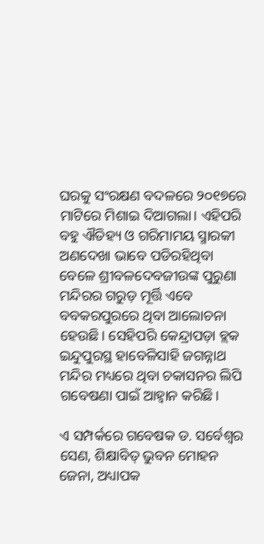ଘରକୁ ସଂରକ୍ଷଣ ବଦଳରେ ୨୦୧୭ରେ ମାଟିରେ ମିଶାଇ ଦିଆଗଲା। ଏହିପରି ବହୁ ଐତିହ୍ୟ ଓ ଗରିମାମୟ ସ୍ମାରକୀ ଅଣଦେଖା ଭାବେ ପଡିରହିଥିବା ବେଳେ ଶ୍ରୀବଳଦେବଜୀଉଙ୍କ ପୁରୁଣା ମନ୍ଦିରର ଗରୁଡ଼ ମୂର୍ତ୍ତି ଏବେ ବବକରପୁରରେ ଥିବା ଆଲୋଚନା ହେଉଛି। ସେହିପରି କେନ୍ଦ୍ରାପଡ଼ା ବ୍ଲକ ଇନ୍ଦୁପୁରସ୍ଥ ହାବେଳିସାହି ଜଗନ୍ନାଥ ମନ୍ଦିର ମଧ୍ୟରେ ଥିବା ଚକାସନର ଲିପି ଗବେଷଣା ପାଇଁ ଆହ୍ବାନ କରିଛି।

ଏ ସମ୍ପର୍କରେ ଗବେଷକ ଡ. ସର୍ବେଶ୍ୱର ସେଣ, ଶିକ୍ଷାବିତ୍‌ ଭୁବନ ମୋହନ ଜେନା, ଅଧ୍ୟାପକ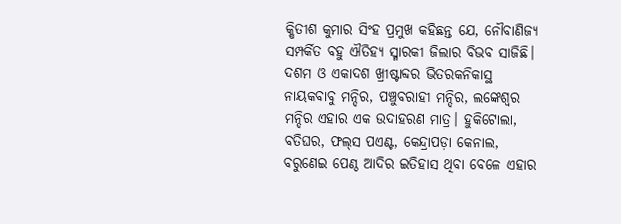କ୍ଷିତୀଶ କୁମାର ସିଂହ ପ୍ରମୁଖ କହିଛନ୍ତ ଯେ, ନୌବାଣିଜ୍ୟ ସମ୍ପର୍କିତ ବହୁ ଐତିହ୍ୟ ସ୍ମାରକୀ ଜିଲାର ବିଭବ ସାଜିଛି। ଦଶମ ଓ ଏକାଦଶ ଖ୍ରୀଷ୍ଟାବ୍ଦର ଭିତରକନିକାସ୍ଥ ନାୟକବାବୁ ମନ୍ଦିର, ପଞ୍ଚୁବରାହୀ ମନ୍ଦିର, ଲଙ୍କେଶ୍ୱର ମନ୍ଦିର ଏହାର ଏକ ଉଦାହରଣ ମାତ୍ର। ହୁକିଟୋଲା, ବତିଘର, ଫଲ୍‌ସ ପଏଣ୍ଟ, କେନ୍ଦ୍ରାପଡ଼ା କେନାଲ, ବରୁଣେଇ ପେଣ୍ଠ ଆଦିର ଇତିହାସ ଥିବା ବେଳେ ଏହାର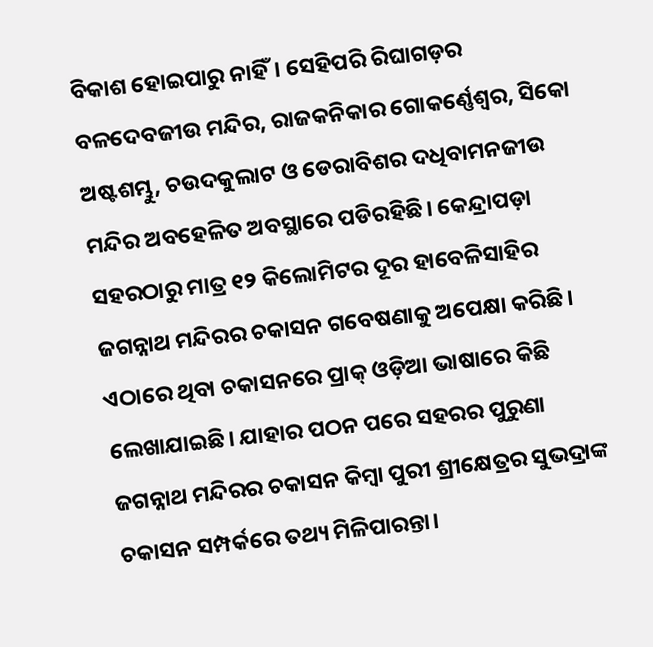ବିକାଶ ହୋଇପାରୁ ନାହିଁ। ସେହିପରି ରିଘାଗଡ଼ର ବଳଦେବଜୀଉ ମନ୍ଦିର, ରାଜକନିକାର ଗୋକର୍ଣ୍ଣେଶ୍ୱର, ସିକୋ ଅଷ୍ଟଶମ୍ଭୁ, ଚଉଦକୁଲାଟ ଓ ଡେରାବିଶର ଦଧିବାମନଜୀଉ ମନ୍ଦିର ଅବହେଳିତ ଅବସ୍ଥାରେ ପଡିରହିଛି। କେନ୍ଦ୍ରାପଡ଼ା ସହରଠାରୁ ମାତ୍ର ୧୨ କିଲୋମିଟର ଦୂର ହାବେଳିସାହିର ଜଗନ୍ନାଥ ମନ୍ଦିରର ଚକାସନ ଗବେଷଣାକୁ ଅପେକ୍ଷା କରିଛି। ଏଠାରେ ଥିବା ଚକାସନରେ ପ୍ରାକ୍‌ ଓଡ଼ିଆ ଭାଷାରେ କିଛି ଲେଖାଯାଇଛି। ଯାହାର ପଠନ ପରେ ସହରର ପୁରୁଣା ଜଗନ୍ନାଥ ମନ୍ଦିରର ଚକାସନ କିମ୍ବା ପୁରୀ ଶ୍ରୀକ୍ଷେତ୍ରର ସୁଭଦ୍ରାଙ୍କ ଚକାସନ ସମ୍ପର୍କରେ ତଥ୍ୟ ମିଳିପାରନ୍ତା।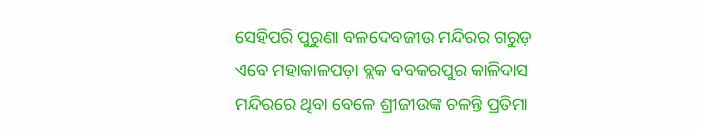ସେହିପରି ପୁରୁଣା ବଳଦେବଜୀଉ ମନ୍ଦିରର ଗରୁଡ଼ ଏବେ ମହାକାଳପଡ଼ା ବ୍ଲକ ବବକରପୁର କାଳିଦାସ ମନ୍ଦିରରେ ଥିବା ବେଳେ ଶ୍ରୀଜୀଉଙ୍କ ଚଳନ୍ତି ପ୍ରତିମା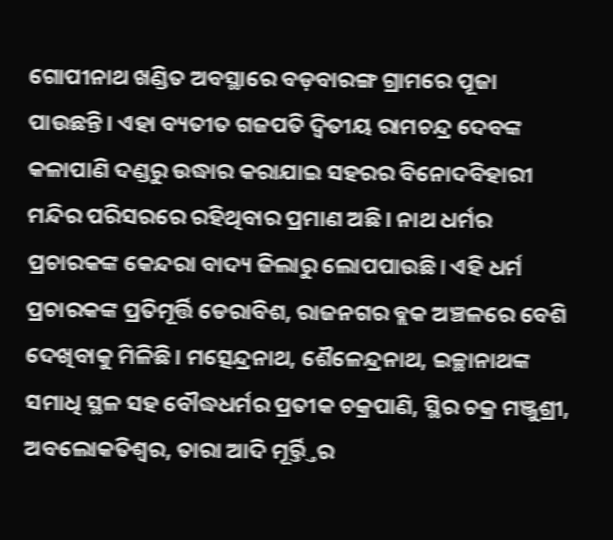ଗୋପୀନାଥ ଖଣ୍ଡିତ ଅବସ୍ଥାରେ ବଡ଼ବାରଙ୍ଗ ଗ୍ରାମରେ ପୂଜା ପାଉଛନ୍ତି। ଏହା ବ୍ୟତୀତ ଗଜପତି ଦ୍ୱିତୀୟ ରାମଚନ୍ଦ୍ର ଦେବଙ୍କ କଳାପାଣି ଦଣ୍ଡରୁ ଉଦ୍ଧାର କରାଯାଇ ସହରର ବିନୋଦବିହାରୀ ମନ୍ଦିର ପରିସରରେ ରହିଥିବାର ପ୍ରମାଣ ଅଛି। ନାଥ ଧର୍ମର ପ୍ରଚାରକଙ୍କ କେନ୍ଦରା ବାଦ୍ୟ ଜିଲାରୁ ଲୋପପାଉଛି। ଏହି ଧର୍ମ ପ୍ରଚାରକଙ୍କ ପ୍ରତିମୂର୍ତ୍ତି ଡେରାବିଶ, ରାଜନଗର ବ୍ଲକ ଅଞ୍ଚଳରେ ବେଶି ଦେଖିବାକୁ ମିଳିଛି। ମତ୍ସେନ୍ଦ୍ରନାଥ, ଶୈଳେନ୍ଦ୍ରନାଥ, ଇଚ୍ଛାନାଥଙ୍କ ସମାଧି ସ୍ଥଳ ସହ ବୌଦ୍ଧଧର୍ମର ପ୍ରତୀକ ଚକ୍ରପାଣି, ସ୍ଥିର ଚକ୍ର ମଞ୍ଜୁଶ୍ରୀ, ଅବଲୋକତିଶ୍ୱର, ତାରା ଆଦି ମୂର୍ର୍ତ୍ତିର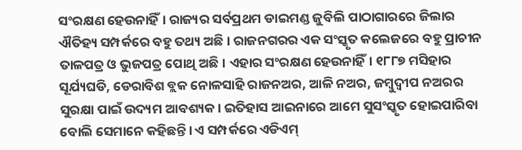ସଂରକ୍ଷଣ ହେଉନାହିଁ। ରାଜ୍ୟର ସର୍ବପ୍ରଥମ ଡାଇମଣ୍ଡ ଜୁବିଲି ପାଠାଗାରରେ ଜିଲାର ଐତିହ୍ୟ ସମ୍ପର୍କରେ ବହୁ ତଥ୍ୟ ଅଛି। ରାଜନଗରର ଏକ ସଂସ୍କୃତ କଲେଜରେ ବହୁ ପ୍ରାଚୀନ ତାଳପତ୍ର ଓ ଭୁଜପତ୍ର ପୋଥି ଅଛି। ଏହାର ସଂରକ୍ଷଣ ହେଉନାହିଁ। ୧୮୮୭ ମସିହାର ସୂର୍ଯ୍ୟଘଡି, ଡେରାବିଶ ବ୍ଲକ ନୋଳସାହି ରାଜନଅର, ଆଳି ନଅର, ଜମ୍ବୁଦ୍ୱୀପ ନଅରର ସୁରକ୍ଷା ପାଇଁ ଉଦ୍ୟମ ଆବଶ୍ୟକ। ଇତିହାସ ଆଇନାରେ ଆମେ ସୁସଂସ୍କୃତ ହୋଇପାରିବା ବୋଲି ସେମାନେ କହିଛନ୍ତି। ଏ ସମ୍ପର୍କରେ ଏଡିଏମ୍‌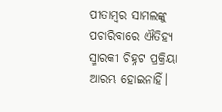ପୀତାମ୍ବର ସାମଲଙ୍କୁ ପଚାରିବାରେ ଐତିହ୍ୟ ସ୍ମାରକୀ ଚିହ୍ନଟ ପ୍ରକ୍ରିୟା ଆରମ୍ଭ ହୋଇନାହିଁ।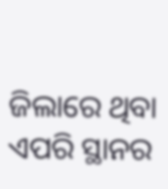ଜିଲାରେ ଥିବା ଏପରି ସ୍ଥାନର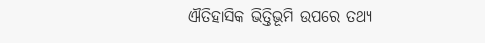ଐତିହାସିକ ଭିତ୍ତିଭୂମି ଉପରେ ତଥ୍ୟ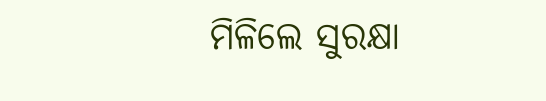ମିଳିଲେ ସୁରକ୍ଷା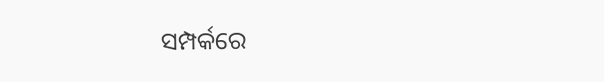ସମ୍ପର୍କରେ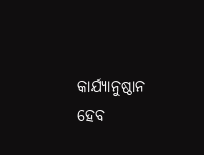କାର୍ଯ୍ୟାନୁଷ୍ଠାନ ହେବ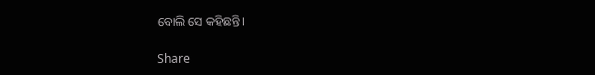ବୋଲି ସେ କହିଛନ୍ତି।

Share